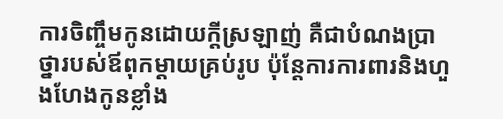ការចិញ្ចឹមកូនដោយក្តីស្រឡាញ់ គឺជាបំណងប្រាថ្នារបស់ឪពុកម្តាយគ្រប់រូប ប៉ុន្តែការការពារនិងហួងហែងកូនខ្លាំង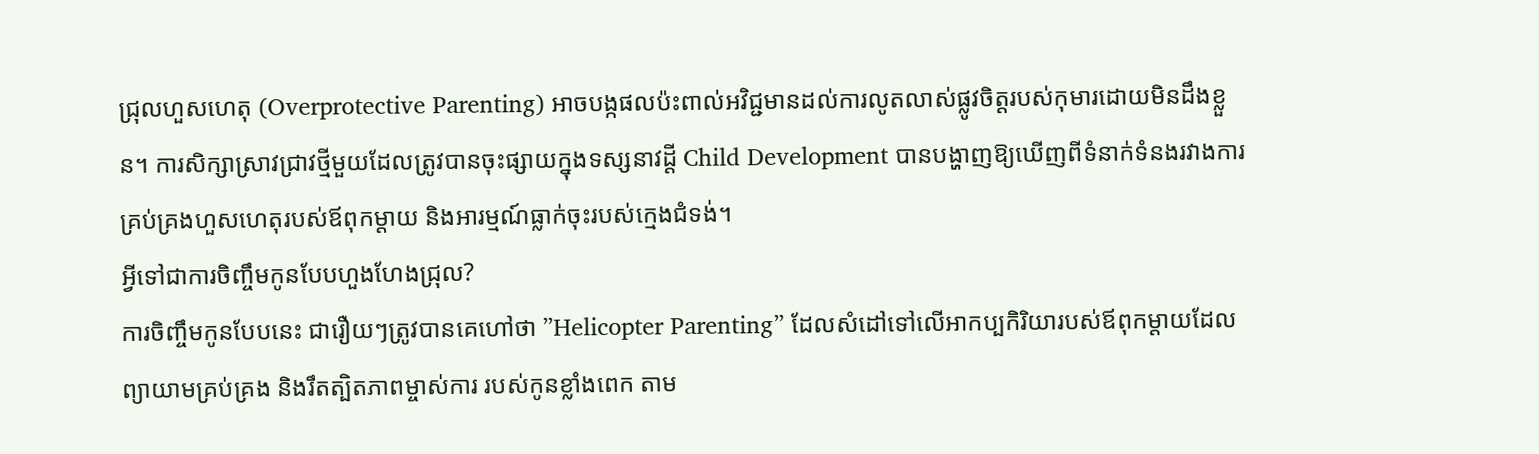ជ្រុលហួសហេតុ (Overprotective Parenting) អាចបង្កផលប៉ះពាល់អវិជ្ជមានដល់ការលូតលាស់ផ្លូវចិត្តរបស់កុមារដោយមិនដឹងខ្លួន។ ការសិក្សាស្រាវជ្រាវថ្មីមួយដែលត្រូវបានចុះផ្សាយក្នុងទស្សនាវដ្តី Child Development បានបង្ហាញឱ្យឃើញពីទំនាក់ទំនងរវាងការគ្រប់គ្រងហួសហេតុរបស់ឪពុកម្តាយ និងអារម្មណ៍ធ្លាក់ចុះរបស់ក្មេងជំទង់។
អ្វីទៅជាការចិញ្ចឹមកូនបែបហួងហែងជ្រុល?
ការចិញ្ចឹមកូនបែបនេះ ជារឿយៗត្រូវបានគេហៅថា ”Helicopter Parenting” ដែលសំដៅទៅលើអាកប្បកិរិយារបស់ឪពុកម្តាយដែលព្យាយាមគ្រប់គ្រង និងរឹតត្បិតភាពម្ចាស់ការ របស់កូនខ្លាំងពេក តាម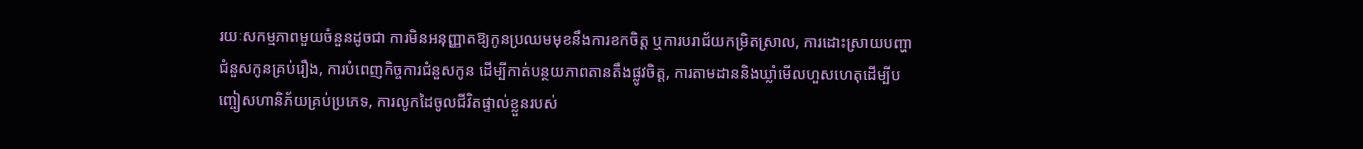រយៈសកម្មភាពមួយចំនួនដូចជា ការមិនអនុញ្ញាតឱ្យកូនប្រឈមមុខនឹងការខកចិត្ត ឬការបរាជ័យកម្រិតស្រាល, ការដោះស្រាយបញ្ហាជំនួសកូនគ្រប់រឿង, ការបំពេញកិច្ចការជំនួសកូន ដើម្បីកាត់បន្ថយភាពតានតឹងផ្លូវចិត្ត, ការតាមដាននិងឃ្លាំមើលហួសហេតុដើម្បីបញ្ចៀសហានិភ័យគ្រប់ប្រភេទ, ការលូកដៃចូលជីវិតផ្ទាល់ខ្លួនរបស់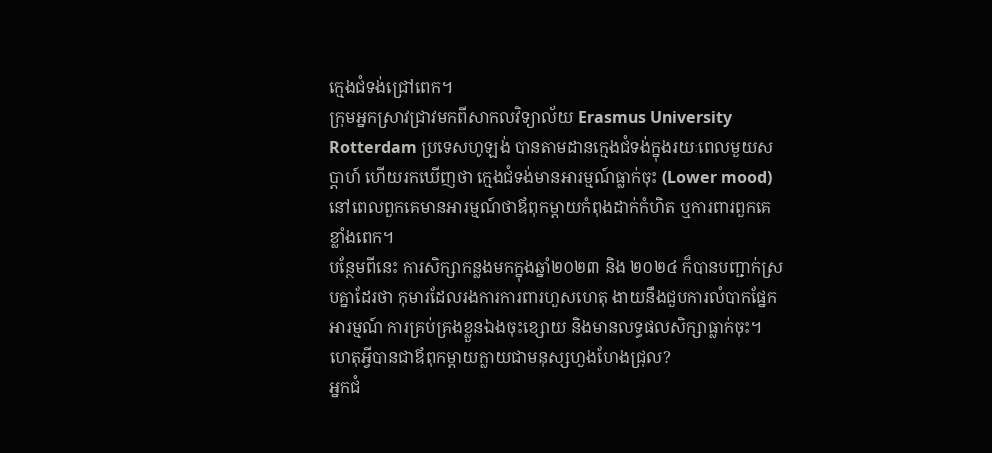ក្មេងជំទង់ជ្រៅពេក។
ក្រុមអ្នកស្រាវជ្រាវមកពីសាកលវិទ្យាល័យ Erasmus University Rotterdam ប្រទេសហូឡង់ បានតាមដានក្មេងជំទង់ក្នុងរយៈពេលមួយសប្តាហ៍ ហើយរកឃើញថា ក្មេងជំទង់មានអារម្មណ៍ធ្លាក់ចុះ (Lower mood) នៅពេលពួកគេមានអារម្មណ៍ថាឪពុកម្តាយកំពុងដាក់កំហិត ឬការពារពួកគេខ្លាំងពេក។
បន្ថែមពីនេះ ការសិក្សាកន្លងមកក្នុងឆ្នាំ២០២៣ និង ២០២៤ ក៏បានបញ្ជាក់ស្របគ្នាដែរថា កុមារដែលរងការការពារហួសហេតុ ងាយនឹងជួបការលំបាកផ្នែកអារម្មណ៍ ការគ្រប់គ្រងខ្លួនឯងចុះខ្សោយ និងមានលទ្ធផលសិក្សាធ្លាក់ចុះ។
ហេតុអ្វីបានជាឪពុកម្តាយក្លាយជាមនុស្សហួងហែងជ្រុល?
អ្នកជំ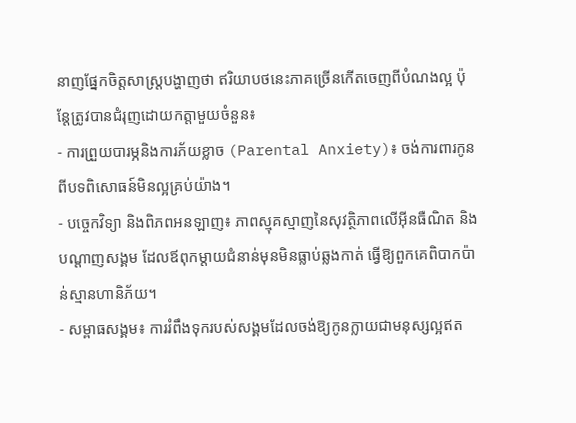នាញផ្នែកចិត្តសាស្រ្តបង្ហាញថា ឥរិយាបថនេះភាគច្រើនកើតចេញពីបំណងល្អ ប៉ុន្តែត្រូវបានជំរុញដោយកត្តាមួយចំនួន៖
- ការព្រួយបារម្ភនិងការភ័យខ្លាច (Parental Anxiety)៖ ចង់ការពារកូនពីបទពិសោធន៍មិនល្អគ្រប់យ៉ាង។
- បច្ចេកវិទ្យា និងពិភពអនឡាញ៖ ភាពស្មុគស្មាញនៃសុវត្ថិភាពលើអ៊ីនធឺណិត និងបណ្តាញសង្គម ដែលឪពុកម្តាយជំនាន់មុនមិនធ្លាប់ឆ្លងកាត់ ធ្វើឱ្យពួកគេពិបាកប៉ាន់ស្មានហានិភ័យ។
- សម្ពាធសង្គម៖ ការរំពឹងទុករបស់សង្គមដែលចង់ឱ្យកូនក្លាយជាមនុស្សល្អឥត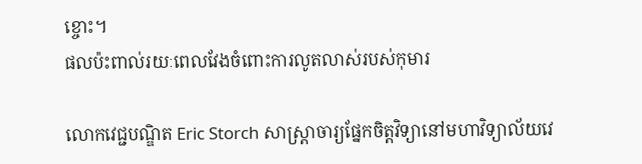ខ្ចោះ។
ផលប៉ះពាល់រយៈពេលវែងចំពោះការលូតលាស់របស់កុមារ

លោកវេជ្ជបណ្ឌិត Eric Storch សាស្ត្រាចារ្យផ្នែកចិត្តវិទ្យានៅមហាវិទ្យាល័យវេ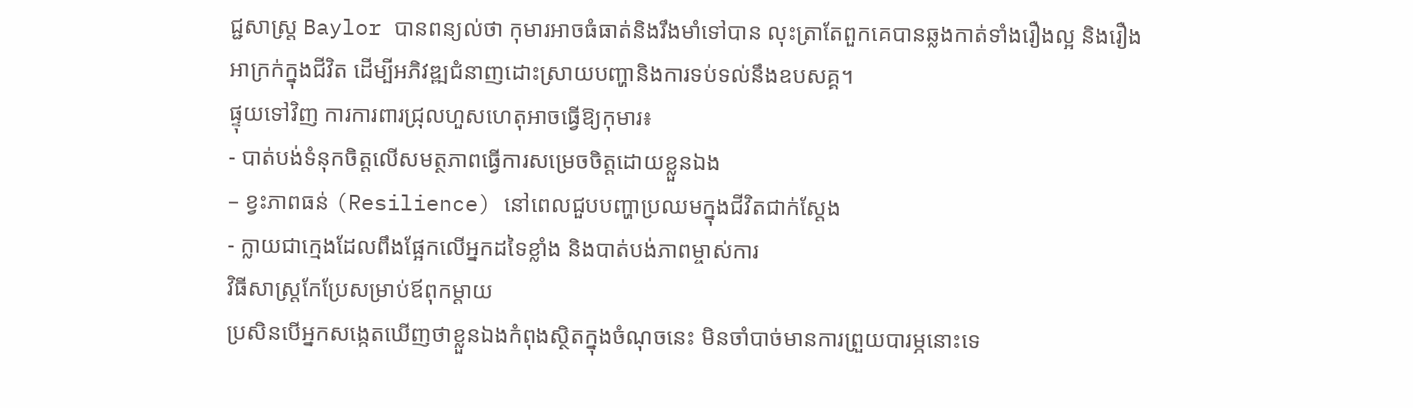ជ្ជសាស្ត្រ Baylor បានពន្យល់ថា កុមារអាចធំធាត់និងរឹងមាំទៅបាន លុះត្រាតែពួកគេបានឆ្លងកាត់ទាំងរឿងល្អ និងរឿងអាក្រក់ក្នុងជីវិត ដើម្បីអភិវឌ្ឍជំនាញដោះស្រាយបញ្ហានិងការទប់ទល់នឹងឧបសគ្គ។
ផ្ទុយទៅវិញ ការការពារជ្រុលហួសហេតុអាចធ្វើឱ្យកុមារ៖
- បាត់បង់ទំនុកចិត្តលើសមត្ថភាពធ្វើការសម្រេចចិត្តដោយខ្លួនឯង
– ខ្វះភាពធន់ (Resilience) នៅពេលជួបបញ្ហាប្រឈមក្នុងជីវិតជាក់ស្តែង
- ក្លាយជាក្មេងដែលពឹងផ្អែកលើអ្នកដទៃខ្លាំង និងបាត់បង់ភាពម្ចាស់ការ
វិធីសាស្ត្រកែប្រែសម្រាប់ឪពុកម្តាយ
ប្រសិនបើអ្នកសង្កេតឃើញថាខ្លួនឯងកំពុងស្ថិតក្នុងចំណុចនេះ មិនចាំបាច់មានការព្រួយបារម្ភនោះទេ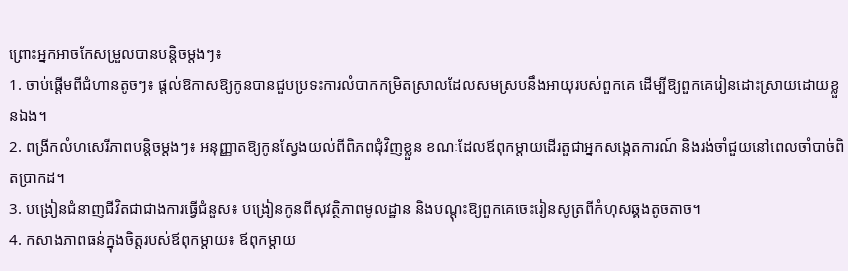ព្រោះអ្នកអាចកែសម្រួលបានបន្តិចម្តងៗ៖
1. ចាប់ផ្តើមពីជំហានតូចៗ៖ ផ្តល់ឱកាសឱ្យកូនបានជួបប្រទះការលំបាកកម្រិតស្រាលដែលសមស្របនឹងអាយុរបស់ពួកគេ ដើម្បីឱ្យពួកគេរៀនដោះស្រាយដោយខ្លួនឯង។
2. ពង្រីកលំហសេរីភាពបន្តិចម្តងៗ៖ អនុញ្ញាតឱ្យកូនស្វែងយល់ពីពិភពជុំវិញខ្លួន ខណៈដែលឪពុកម្តាយដើរតួជាអ្នកសង្កេតការណ៍ និងរង់ចាំជួយនៅពេលចាំបាច់ពិតប្រាកដ។
3. បង្រៀនជំនាញជីវិតជាជាងការធ្វើជំនួស៖ បង្រៀនកូនពីសុវត្ថិភាពមូលដ្ឋាន និងបណ្តុះឱ្យពួកគេចេះរៀនសូត្រពីកំហុសឆ្គងតូចតាច។
4. កសាងភាពធន់ក្នុងចិត្តរបស់ឪពុកម្តាយ៖ ឪពុកម្តាយ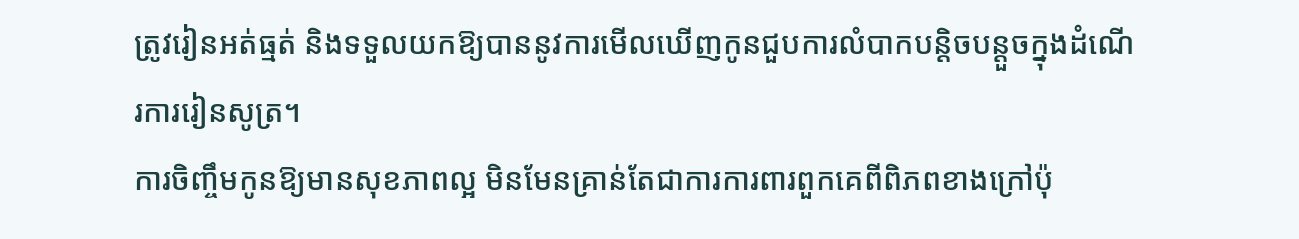ត្រូវរៀនអត់ធ្មត់ និងទទួលយកឱ្យបាននូវការមើលឃើញកូនជួបការលំបាកបន្តិចបន្តួចក្នុងដំណើរការរៀនសូត្រ។
ការចិញ្ចឹមកូនឱ្យមានសុខភាពល្អ មិនមែនគ្រាន់តែជាការការពារពួកគេពីពិភពខាងក្រៅប៉ុ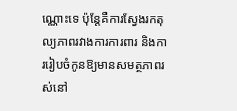ណ្ណោះទេ ប៉ុន្តែគឺការស្វែងរកតុល្យភាពរវាងការការពារ និងការរៀបចំកូនឱ្យមានសមត្ថភាពរស់នៅ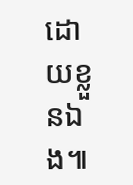ដោយខ្លួនឯង៕